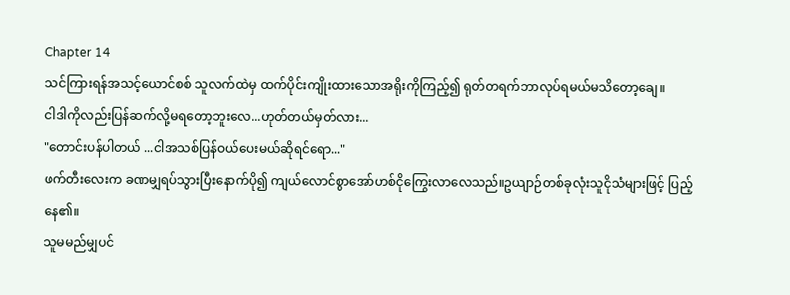Chapter 14
သင်ကြားရန်အသင့်ယောင်စစ် သူလက်ထဲမှ ထက်ပိုင်းကျိုးထားသောအရိုးကိုကြည့်၍ ရုတ်တရက်ဘာလုပ်ရမယ်မသိတော့ချေ။
ငါဒါကိုလည်းပြန်ဆက်လို့မရတော့ဘူးလေ...ဟုတ်တယ်မှတ်လား...
"တောင်းပန်ပါတယ် ...ငါအသစ်ပြန်ဝယ်ပေးမယ်ဆိုရင်ရော..."
ဖက်တီးလေးက ခဏမျှရပ်သွားပြီးနောက်ပို၍ ကျယ်လောင်စွာအော်ဟစ်ငိုကြွေးလာလေသည်။ဥယျာဉ်တစ်ခုလုံးသူငိုသံများဖြင့် ပြည့်နေ၏။
သူမမည်မျှပင်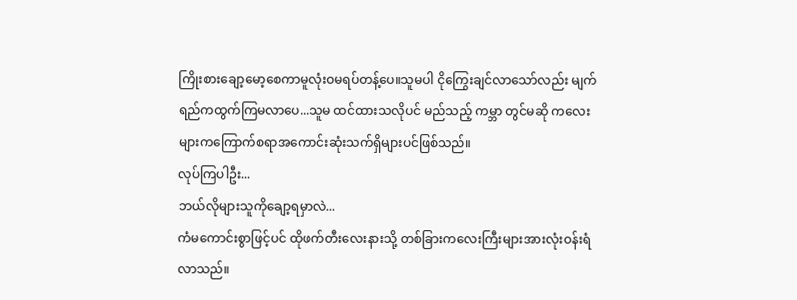ကြိုးစားချော့မော့စေကာမူလုံးဝမရပ်တန့်ပေ။သူမပါ ငိုကြွေးချင်လာသော်လည်း မျက်ရည်ကထွက်ကြမလာပေ...သူမ ထင်ထားသလိုပင် မည်သည့် ကမ္ဘာ တွင်မဆို ကလေးများကကြောက်စရာအကောင်းဆုံးသက်ရှိများပင်ဖြစ်သည်။
လုပ်ကြပါဦး...
ဘယ်လိုများသူကိုချော့ရမှာလဲ...
ကံမကောင်းစွာဖြင့်ပင် ထိုဖက်တီးလေးနားသို့ တစ်ခြားကလေးကြီးများအားလုံးဝန်းရံလာသည်။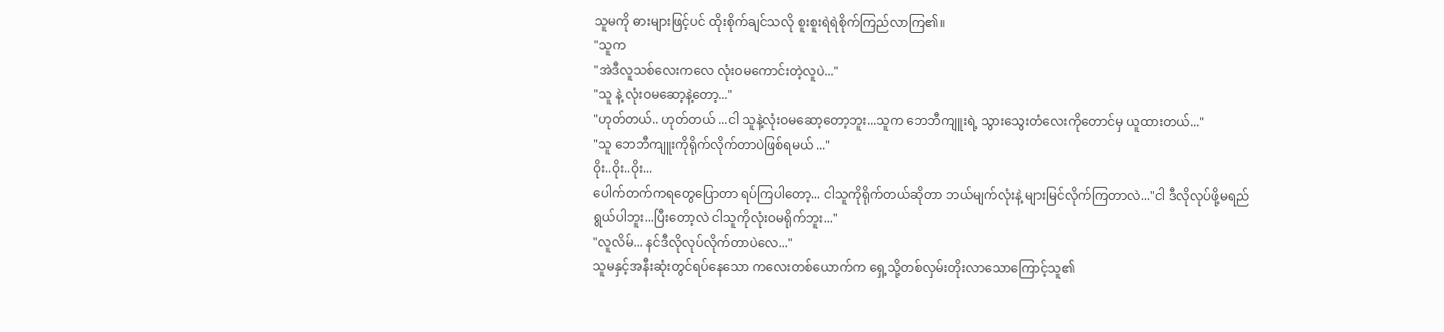သူမကို ဓားများဖြင့်ပင် ထိုးစိုက်ချင်သလို စူးစူးရဲရဲစိုက်ကြည်လာကြ၏။
"သူက
"အဲဒီလူသစ်လေးကလေ လုံးဝမကောင်းတဲ့လူပဲ..."
"သူ နဲ့ လုံးဝမဆော့နဲ့တော့..."
"ဟုတ်တယ်.. ဟုတ်တယ် ...ငါ သူနဲ့လုံးဝမဆော့တော့ဘူး...သူက ဘေဘီကျူးရဲ့ သွားသွေးတံလေးကိုတောင်မှ ယူထားတယ်..."
"သူ ဘေဘီကျူးကိုရိုက်လိုက်တာပဲဖြစ်ရမယ် ..."
ဝိုး..ဝိုး..ဝိုး...
ပေါက်တက်ကရတွေပြောတာ ရပ်ကြပါတော့... ငါသူကိုရိုက်တယ်ဆိုတာ ဘယ်မျက်လုံးနဲ့ များမြင်လိုက်ကြတာလဲ..."ငါ ဒီလိုလုပ်ဖို့မရည်ရွယ်ပါဘူး...ပြီးတော့လဲ ငါသူကိုလုံးဝမရိုက်ဘူး..."
"လူလိမ်... နင်ဒီလိုလုပ်လိုက်တာပဲလေ..."
သူမနှင့်အနီးဆုံးတွင်ရပ်နေသော ကလေးတစ်ယောက်က ရှေ့သို့တစ်လှမ်းတိုးလာသောကြောင့်သူ၏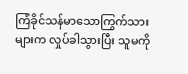ကြံခိုင်သန်မာသောကြွက်သားများက လှုပ်ခါသွားပြီး သူမကို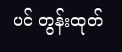ပင် တွန်းထုတ်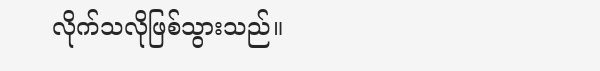လိုက်သလိုဖြစ်သွားသည်။